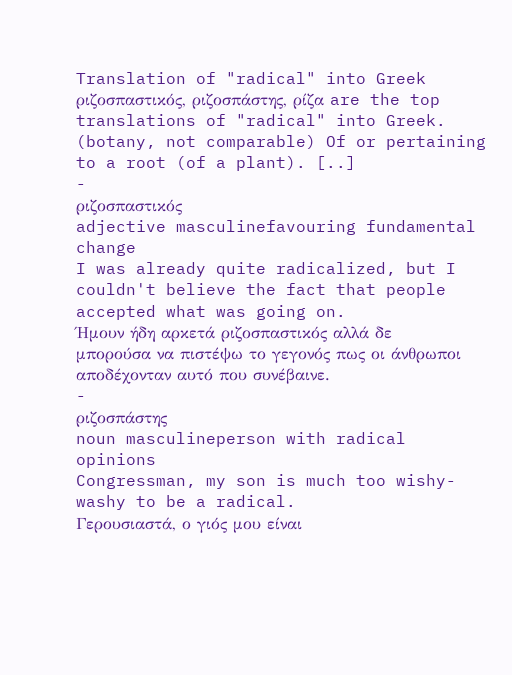Translation of "radical" into Greek
ριζοσπαστικός, ριζοσπάστης, ρίζα are the top translations of "radical" into Greek.
(botany, not comparable) Of or pertaining to a root (of a plant). [..]
-
ριζοσπαστικός
adjective masculinefavouring fundamental change
I was already quite radicalized, but I couldn't believe the fact that people accepted what was going on.
Ήμουν ήδη αρκετά ριζοσπαστικός αλλά δε μπορούσα να πιστέψω το γεγονός πως οι άνθρωποι αποδέχονταν αυτό που συνέβαινε.
-
ριζοσπάστης
noun masculineperson with radical opinions
Congressman, my son is much too wishy-washy to be a radical.
Γερουσιαστά, ο γιός μου είναι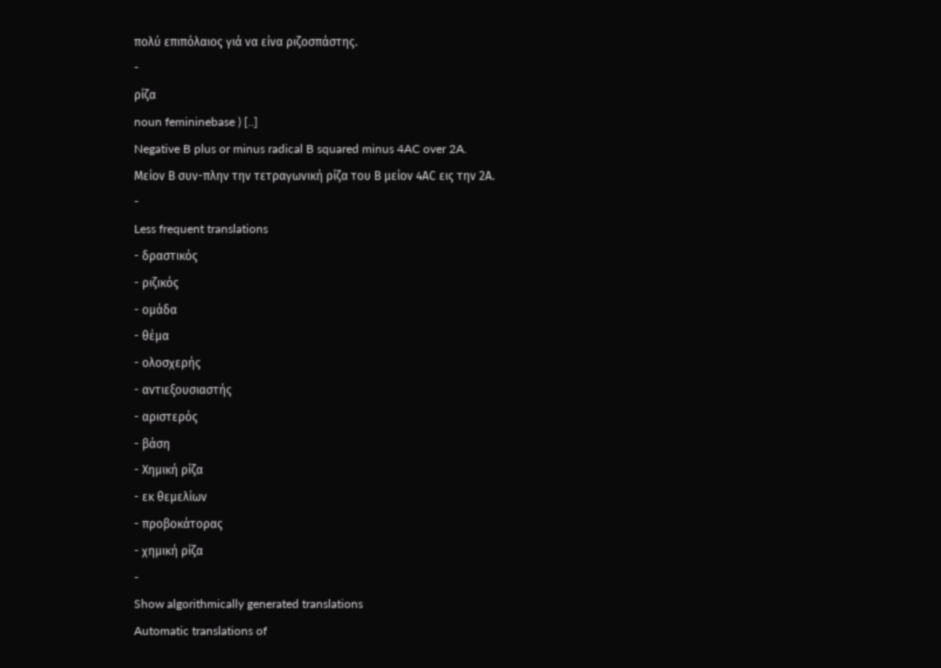πολύ επιπόλαιος γιά να είνα ριζοσπάστης.
-
ρίζα
noun femininebase ) [..]
Negative B plus or minus radical B squared minus 4AC over 2A.
Μείον Β συν-πλην την τετραγωνική ρίζα του Β μείον 4ΑC εις την 2Α.
-
Less frequent translations
- δραστικός
- ριζικός
- ομάδα
- θέμα
- ολοσχερής
- αντιεξουσιαστής
- αριστερός
- βάση
- Χημική ρίζα
- εκ θεμελίων
- προβοκάτορας
- χημική ρίζα
-
Show algorithmically generated translations
Automatic translations of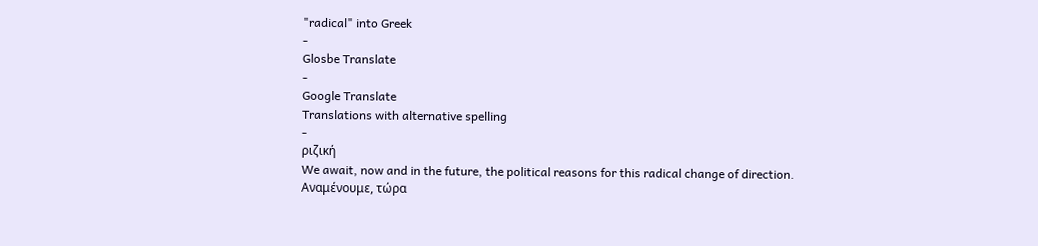"radical" into Greek
-
Glosbe Translate
-
Google Translate
Translations with alternative spelling
-
ριζική
We await, now and in the future, the political reasons for this radical change of direction.
Αναμένουμε, τώρα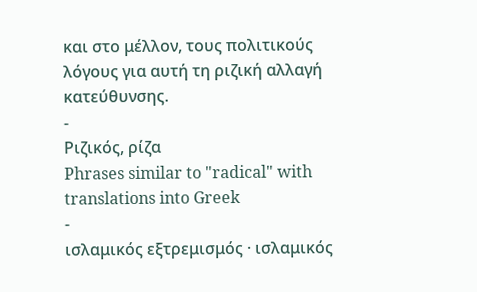και στο μέλλον, τους πολιτικούς λόγους για αυτή τη ριζική αλλαγή κατεύθυνσης.
-
Ριζικός, ρίζα
Phrases similar to "radical" with translations into Greek
-
ισλαμικός εξτρεμισμός · ισλαμικός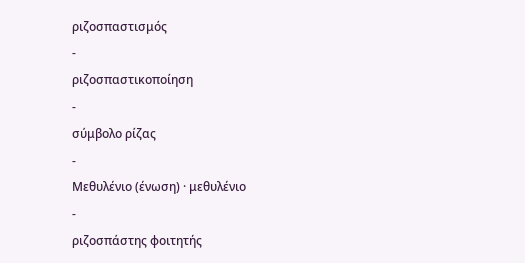ριζοσπαστισμός
-
ριζοσπαστικοποίηση
-
σύμβολο ρίζας
-
Μεθυλένιο (ένωση) · μεθυλένιο
-
ριζοσπάστης φοιτητής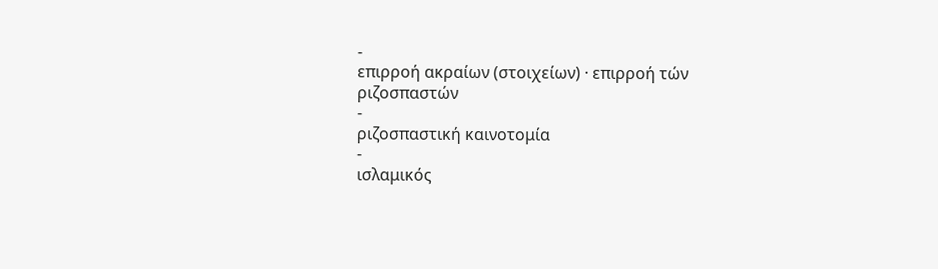-
επιρροή ακραίων (στοιχείων) · επιρροή τών ριζοσπαστών
-
ριζοσπαστική καινοτομία
-
ισλαμικός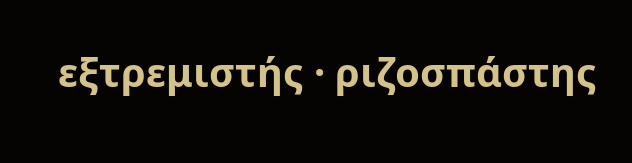εξτρεμιστής · ριζοσπάστης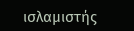ισλαμιστής